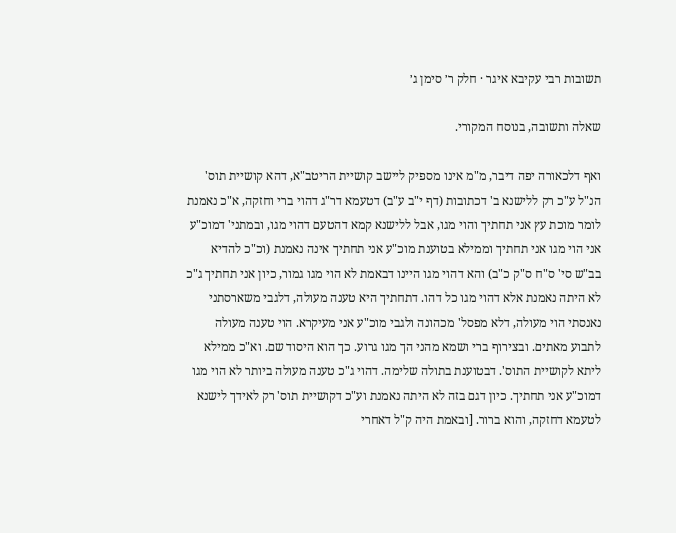תשובות רבי עקיבא איגר · חלק ר׳ סימן ג׳

שאלה ותשובה, בנוסח המקורי.

ואף דלכאורה יפה דיבר, מ"מ אינו מספיק ליישב קושיית הריטב"א, דהא קושיית תוס' הנ"ל ע"כ רק ללישנא ב' דכתובות (דף י"ב ע"ב) דטעמא דר"ג דהוי ברי וחזקה, א"כ נאמנת לומר מוכת עץ אני תחתיך והוי מגו, אבל ללישנא קמא דהטעם דהוי מגו, ובמתני' דמוכ"ע אני הוי מגו אני תחתיך וממילא בטוענת מוכ"ע אני תחתיך אינה נאמנת (וכ"כ להדיא בב"ש סי' ס"ח ס"ק כ"ב) והא דהוי מגו היינו דבאמת לא הוי מגו גמור, כיון אני תחתיך ג"כ לא היתה נאמנת אלא דהוי מגו כל דהו. דתחתיך היא טענה מעולה, דלגבי משארסתני נאנסתי הוי מעולה, דלא מפסל' מכהונה ולגבי מוכ"ע אני מעיקרא. הוי טענה מעולה לתבוע מאתים. ובצירוף ברי ושמא מהני הך מגו גרוע. כך הוא היסוד שם. וא"כ ממילא ליתא לקושיית התוס'. דבטוענת בתולה שלימה. דהוי ג"כ טענה מעולה ביותר לא הוי מגו דמוכ"ע אני תחתיך. כיון דגם בזה לא היתה נאמנת וע"כ דקושיית תוס' רק לאידך לישנא לטעמא דחזקה, והוא ברור. [ובאמת היה ק"ל דאחרי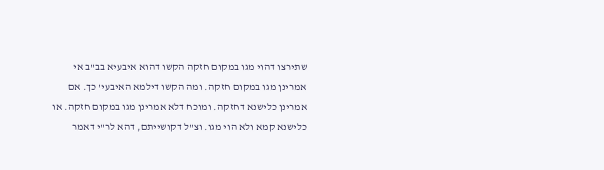שתירצו דהוי מגו במקום חזקה הקשו דהוא איבעיא בב"ב אי אמרינן מגו במקום חזקה. ומה הקשו דילמא האיבעי' כך. אם אמרינן כלישנא דחזקה. ומוכח דלא אמרינן מגו במקום חזקה. או כלישנא קמא ולא הוי מגו. וצ"ל דקושייתם, דהא לר"י דאמר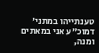טענתייהו במתני' דמוכ"ע אני במאתים ומנה,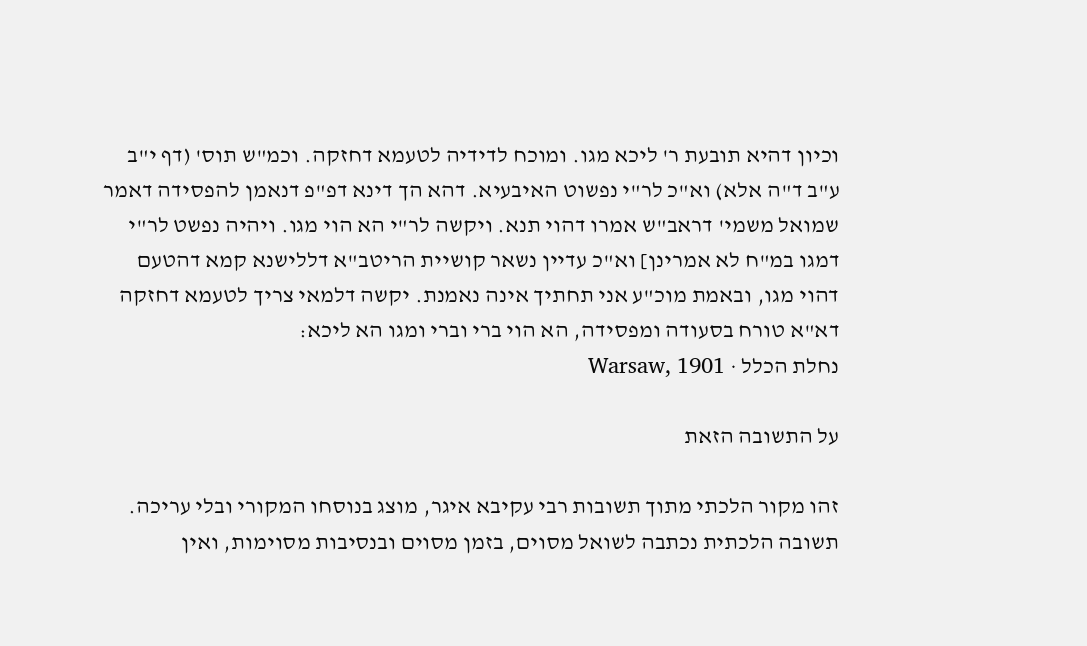וכיון דהיא תובעת ר' ליכא מגו. ומוכח לדידיה לטעמא דחזקה. וכמ"ש תוס' (דף י"ב ע"ב ד"ה אלא) וא"כ לר"י נפשוט האיבעיא. דהא הך דינא דפ"פ דנאמן להפסידה דאמר שמואל משמי' דראב"ש אמרו דהוי תנא. ויקשה לר"י הא הוי מגו. ויהיה נפשט לר"י דמגו במ"ח לא אמרינן] וא"כ עדיין נשאר קושיית הריטב"א דללישנא קמא דהטעם דהוי מגו, ובאמת מוכ"ע אני תחתיך אינה נאמנת. יקשה דלמאי צריך לטעמא דחזקה דא"א טורח בסעודה ומפסידה, הא הוי ברי וברי ומגו הא ליכא:
נחלת הכלל · Warsaw, 1901

על התשובה הזאת

זהו מקור הלכתי מתוך תשובות רבי עקיבא איגר, מוצג בנוסחו המקורי ובלי עריכה. תשובה הלכתית נכתבה לשואל מסוים, בזמן מסוים ובנסיבות מסוימות, ואין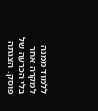ללמוד ממנה למקרה אחר בלי הכרעה של פוסק. הצגתה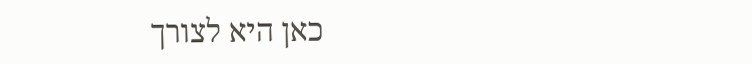כאן היא לצורך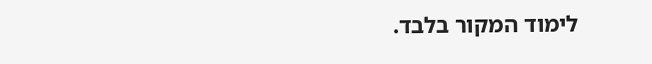לימוד המקור בלבד.